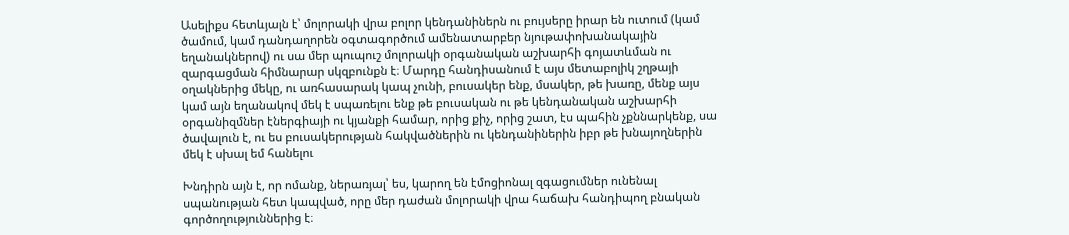Ասելիքս հետևյալն է՝ մոլորակի վրա բոլոր կենդանիներն ու բույսերը իրար են ուտում (կամ ծամում, կամ դանդաղորեն օգտագործում ամենատարբեր նյութափոխանակային եղանակներով) ու սա մեր պուպուշ մոլորակի օրգանական աշխարհի գոյատևման ու զարգացման հիմնարար սկզբունքն է։ Մարդը հանդիսանում է այս մետաբոլիկ շղթայի օղակներից մեկը, ու առհասարակ կապ չունի, բուսակեր ենք, մսակեր, թե խառը, մենք այս կամ այն եղանակով մեկ է սպառելու ենք թե բուսական ու թե կենդանական աշխարհի օրգանիզմներ էներգիայի ու կյանքի համար, որից քիչ, որից շատ, էս պահին չքննարկենք, սա ծավալուն է, ու ես բուսակերության հակվածներին ու կենդանիներին իբր թե խնայողներին մեկ է սխալ եմ հանելու

Խնդիրն այն է, որ ոմանք, ներառյալ՝ ես, կարող են էմոցիոնալ զգացումներ ունենալ սպանության հետ կապված, որը մեր դաժան մոլորակի վրա հաճախ հանդիպող բնական գործողություններից է։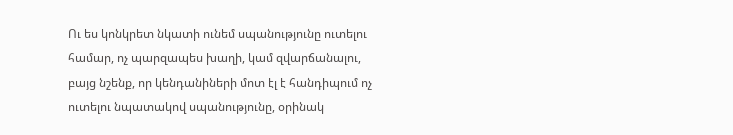Ու ես կոնկրետ նկատի ունեմ սպանությունը ուտելու համար, ոչ պարզապես խաղի, կամ զվարճանալու, բայց նշենք, որ կենդանիների մոտ էլ է հանդիպում ոչ ուտելու նպատակով սպանությունը, օրինակ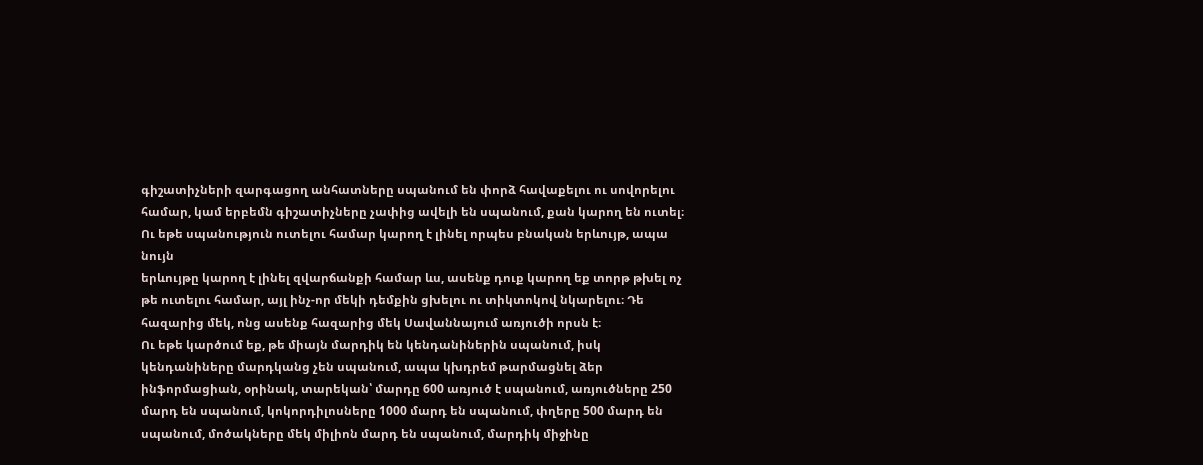գիշատիչների զարգացող անհատները սպանում են փորձ հավաքելու ու սովորելու համար, կամ երբեմն գիշատիչները չափից ավելի են սպանում, քան կարող են ուտել։
Ու եթե սպանություն ուտելու համար կարող է լինել որպես բնական երևույթ, ապա նույն
երևույթը կարող է լինել զվարճանքի համար ևս, ասենք դուք կարող եք տորթ թխել ոչ թե ուտելու համար, այլ ինչ-որ մեկի դեմքին ցխելու ու տիկտոկով նկարելու։ Դե հազարից մեկ, ոնց ասենք հազարից մեկ Սավաննայում առյուծի որսն է։
Ու եթե կարծում եք, թե միայն մարդիկ են կենդանիներին սպանում, իսկ կենդանիները մարդկանց չեն սպանում, ապա կխդրեմ թարմացնել ձեր ինֆորմացիան, օրինակ, տարեկան՝ մարդը 600 առյուծ է սպանում, առյուծները 250 մարդ են սպանում, կոկորդիլոսները 1000 մարդ են սպանում, փղերը 500 մարդ են սպանում, մոծակները մեկ միլիոն մարդ են սպանում, մարդիկ միջինը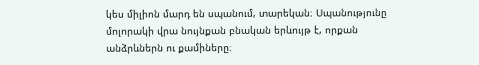կես միլիոն մարդ են սպանում, տարեկան։ Սպանությունը մոլորակի վրա նույնքան բնական երևույթ է, որքան անձրևներն ու քամիները։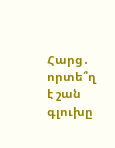Հարց․ որտե՞ղ է շան գլուխը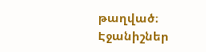թաղված։
Էջանիշներ